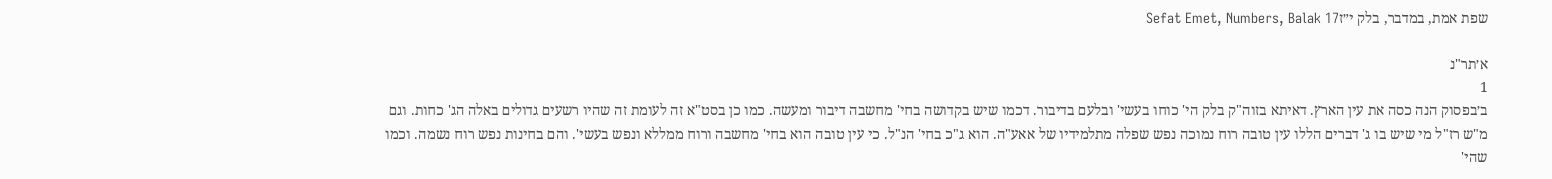שפת אמת, במדבר, בלק י״זSefat Emet, Numbers, Balak 17

א׳תר"נ
1
ב׳בפסוק הנה כסה את עין הארץ. דאיתא בזוה"ק בלק הי' כוחו בעשי' ובלעם בדיבור. דכמו שיש בקדושה בחי' מחשבה דיבור ומעשה. כמו כן בסט"א זה לעומת זה שהיו רשעים גדולים באלה הג' כחות. וגם מ"ש רז"ל מי שיש בו ג' דברים הללו עין טובה רוח נמוכה נפש שפלה מתלמידיו של אאע"ה. הוא ג"כ בחי' הנ"ל. כי עין טובה הוא בחי' מחשבה ורוח ממללא ונפש בעשי'. והם בחינות נפש רוח נשמה. וכמו שהי'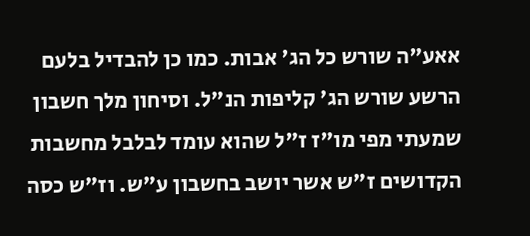אאע"ה שורש כל הג' אבות. כמו כן להבדיל בלעם הרשע שורש הג' קליפות הנ"ל. וסיחון מלך חשבון שמעתי מפי מו"ז ז"ל שהוא עומד לבלבל מחשבות הקדושים ז"ש אשר יושב בחשבון ע"ש. וז"ש כסה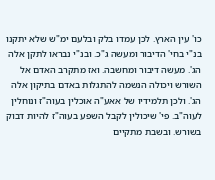כו' עין הארץ. לכן עמדו בלק ובלעם ימ"ש שלא יתקנו בנ"י בחי' הדיבור ומעשה ג"כ. ובנ"י נבראו לתקן אלה הג'. מעשה דיבור ומחשבה. ואז מתקרב האדם אל השורש ויכולה הנשמה להתגלות באדם בתיקון אלה הג'. ולכן תלמידיו של אאע"ה אוכלין בעוה"ז ונוחלין לעוה"ב. פי' שיכולין לקבל השפע בעוה"ז להיות דבוק בשורש. ובשבת מתקיים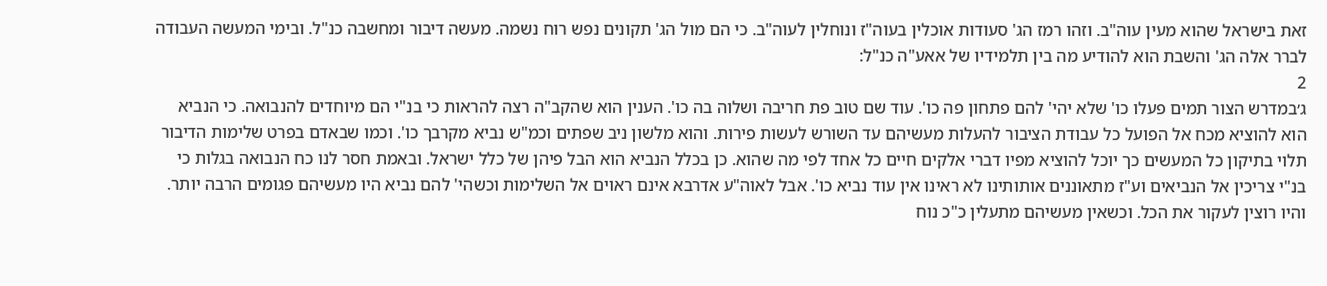זאת בישראל שהוא מעין עוה"ב. וזהו רמז הג' סעודות אוכלין בעוה"ז ונוחלין לעוה"ב. כי הם מול הג' תקונים נפש רוח נשמה. מעשה דיבור ומחשבה כנ"ל. ובימי המעשה העבודה לברר אלה הג' והשבת הוא להודיע מה בין תלמידיו של אאע"ה כנ"ל:
2
ג׳במדרש הצור תמים פעלו כו' שלא יהי' להם פתחון פה כו'. עוד שם טוב פת חריבה ושלוה בה כו'. הענין הוא שהקב"ה רצה להראות כי בנ"י הם מיוחדים להנבואה. כי הנביא הוא להוציא מכח אל הפועל כל עבודת הציבור להעלות מעשיהם עד השורש לעשות פירות. והוא מלשון ניב שפתים וכמ"ש נביא מקרבך כו'. וכמו שבאדם בפרט שלימות הדיבור תלוי בתיקון כל המעשים כך יוכל להוציא מפיו דברי אלקים חיים כל אחד לפי מה שהוא. כן בכלל הנביא הוא הבל פיהן של כלל ישראל. ובאמת חסר לנו כח הנבואה בגלות כי בנ"י צריכין אל הנביאים וע"ז מתאוננים אותותינו לא ראינו אין עוד נביא כו'. אבל לאוה"ע אדרבא אינם ראוים אל השלימות וכשהי' להם נביא היו מעשיהם פגומים הרבה יותר. והיו רוצין לעקור את הכל. וכשאין מעשיהם מתעלין כ"כ נוח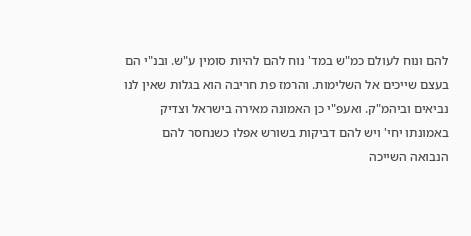להם ונוח לעולם כמ"ש במד' נוח להם להיות סומין ע"ש. ובנ"י הם בעצם שייכים אל השלימות. והרמז פת חריבה הוא בגלות שאין לנו נביאים וביהמ"ק. ואעפ"י כן האמונה מאירה בישראל וצדיק באמונתו יחי' ויש להם דביקות בשורש אפלו כשנחסר להם הנבואה השייכה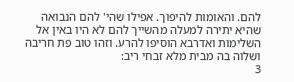להם. והאומות להיפוך. אפילו שהי' להם הנבואה שהיא יתירה למעלה מהשייך להם לא היו באין אל השלימות ואדרבא הוסיפו להרע. וזהו טוב פת חריבה ושלוה בה מבית מלא זבחי ריב:
3